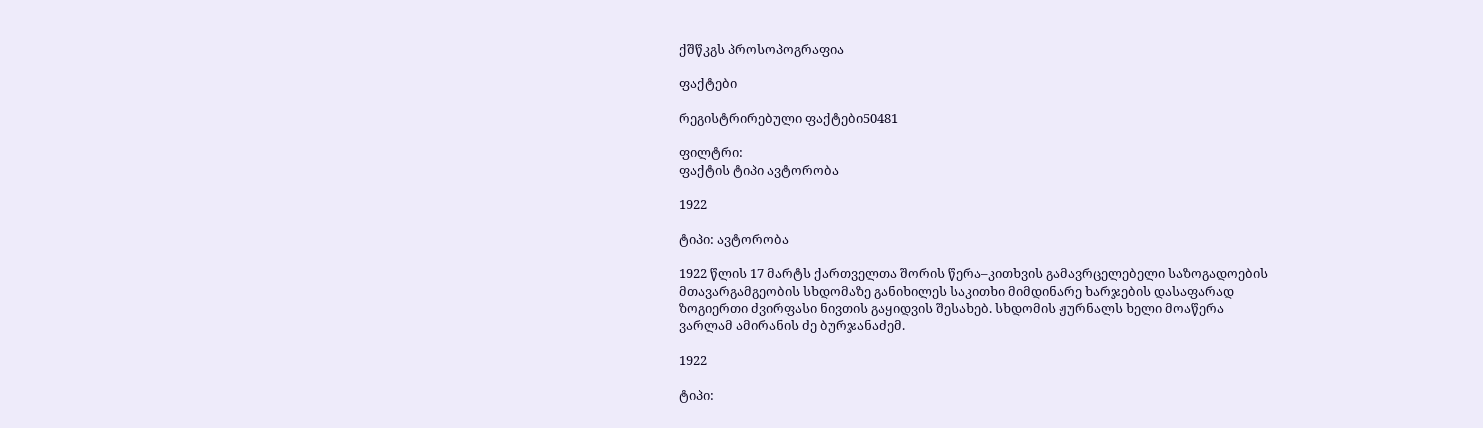ქშწკგს პროსოპოგრაფია

ფაქტები

რეგისტრირებული ფაქტები50481

ფილტრი:
ფაქტის ტიპი ავტორობა

1922

ტიპი: ავტორობა

1922 წლის 17 მარტს ქართველთა შორის წერა–კითხვის გამავრცელებელი საზოგადოების მთავარგამგეობის სხდომაზე განიხილეს საკითხი მიმდინარე ხარჯების დასაფარად ზოგიერთი ძვირფასი ნივთის გაყიდვის შესახებ. სხდომის ჟურნალს ხელი მოაწერა ვარლამ ამირანის ძე ბურჯანაძემ.

1922

ტიპი: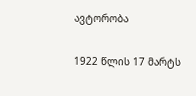ავტორობა

1922 წლის 17 მარტს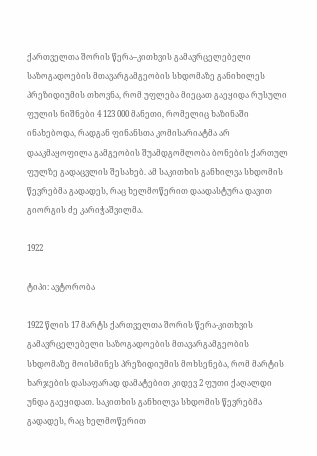ქართველთა შორის წერა–კითხვის გამავრცელებელი საზოგადოების მთავარგამგეობის სხდომაზე განიხილეს პრეზიდიუმის თხოვნა, რომ უფლება მიეცათ გაეყიდა რუსული ფულის ნიშნები 4 123 000 მანეთი, რომელიც ხაზინაში ინახებოდა, რადგან ფინანსთა კომისარიატმა არ დააკმაყოფილა გამგეობის შუამდგომლობა ბონების ქართულ ფულზე გადაცვლის შესახებ. ამ საკითხის განხილვა სხდომის წევრებმა გადადეს, რაც ხელმოწერით დაადასტურა დავით გიორგის ძე კარიჭაშვილმა.

1922

ტიპი: ავტორობა

1922 წლის 17 მარტს ქართველთა შორის წერა-კითხვის გამავრცელებელი საზოგადოების მთავარგამგეობის სხდომაზე მოისმინეს პრეზიდიუმის მოხსენება, რომ მარტის ხარჯების დასაფარად დამატებით კიდევ 2 ფუთი ქაღალდი უნდა გაეყიდათ. საკითხის განხილვა სხდომის წევრებმა გადადეს, რაც ხელმოწერით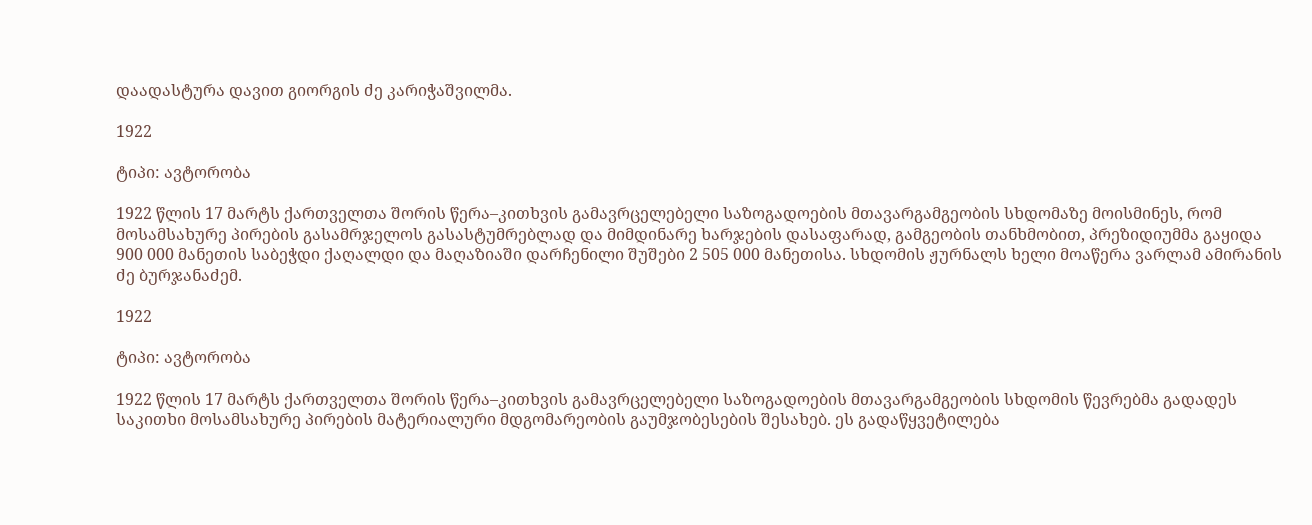დაადასტურა დავით გიორგის ძე კარიჭაშვილმა.

1922

ტიპი: ავტორობა

1922 წლის 17 მარტს ქართველთა შორის წერა–კითხვის გამავრცელებელი საზოგადოების მთავარგამგეობის სხდომაზე მოისმინეს, რომ მოსამსახურე პირების გასამრჯელოს გასასტუმრებლად და მიმდინარე ხარჯების დასაფარად, გამგეობის თანხმობით, პრეზიდიუმმა გაყიდა 900 000 მანეთის საბეჭდი ქაღალდი და მაღაზიაში დარჩენილი შუშები 2 505 000 მანეთისა. სხდომის ჟურნალს ხელი მოაწერა ვარლამ ამირანის ძე ბურჯანაძემ.

1922

ტიპი: ავტორობა

1922 წლის 17 მარტს ქართველთა შორის წერა–კითხვის გამავრცელებელი საზოგადოების მთავარგამგეობის სხდომის წევრებმა გადადეს საკითხი მოსამსახურე პირების მატერიალური მდგომარეობის გაუმჯობესების შესახებ. ეს გადაწყვეტილება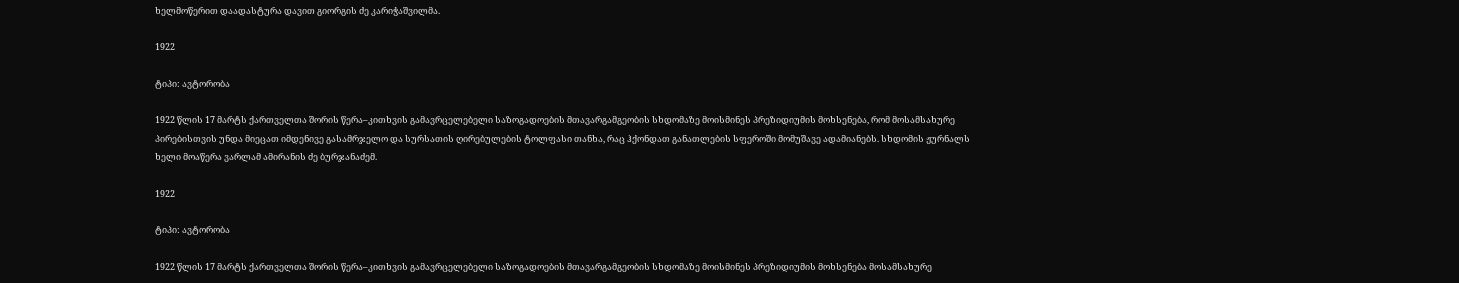ხელმოწერით დაადასტურა დავით გიორგის ძე კარიჭაშვილმა.

1922

ტიპი: ავტორობა

1922 წლის 17 მარტს ქართველთა შორის წერა–კითხვის გამავრცელებელი საზოგადოების მთავარგამგეობის სხდომაზე მოისმინეს პრეზიდიუმის მოხსენება, რომ მოსამსახურე პირებისთვის უნდა მიეცათ იმდენივე გასამრჯელო და სურსათის ღირებულების ტოლფასი თანხა, რაც ჰქონდათ განათლების სფეროში მომუშავე ადამიანებს. სხდომის ჟურნალს ხელი მოაწერა ვარლამ ამირანის ძე ბურჯანაძემ.

1922

ტიპი: ავტორობა

1922 წლის 17 მარტს ქართველთა შორის წერა–კითხვის გამავრცელებელი საზოგადოების მთავარგამგეობის სხდომაზე მოისმინეს პრეზიდიუმის მოხსენება მოსამსახურე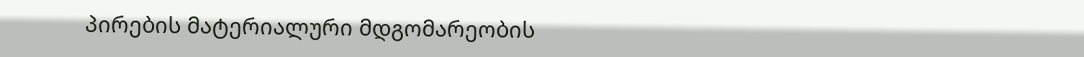პირების მატერიალური მდგომარეობის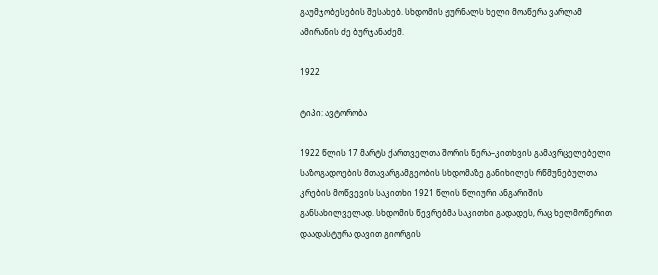გაუმჯობესების შესახებ. სხდომის ჟურნალს ხელი მოაწერა ვარლამ ამირანის ძე ბურჯანაძემ.

1922

ტიპი: ავტორობა

1922 წლის 17 მარტს ქართველთა შორის წერა–კითხვის გამავრცელებელი საზოგადოების მთავარგამგეობის სხდომაზე განიხილეს რწმუნებულთა კრების მოწვევის საკითხი 1921 წლის წლიური ანგარიშის განსახილველად. სხდომის წევრებმა საკითხი გადადეს, რაც ხელმოწერით დაადასტურა დავით გიორგის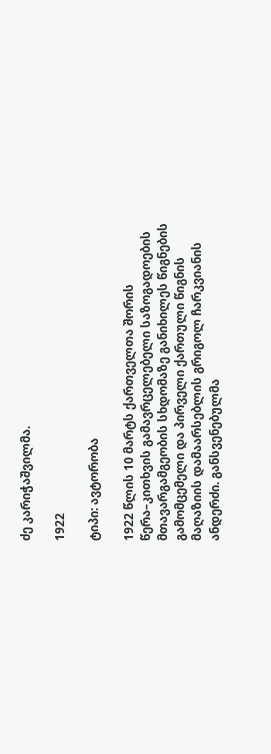ძე კარიჭაშვილმა.

1922

ტიპი: ავტორობა

1922 წლის 10 მარტს ქართველთა შორის წერა–კითხვის გამავრცელებელი საზოგადოების მთავარგამგეობის სხდომაზე განიხილეს წიგნების გამომცემელი და პირველი ქართული წიგნის მაღაზიის დამაარსებლის გრიგოლ ჩარკვიანის ანდერძი. განსვენებულმა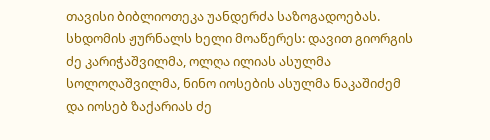თავისი ბიბლიოთეკა უანდერძა საზოგადოებას. სხდომის ჟურნალს ხელი მოაწერეს: დავით გიორგის ძე კარიჭაშვილმა, ოლღა ილიას ასულმა სოლოღაშვილმა, ნინო იოსების ასულმა ნაკაშიძემ და იოსებ ზაქარიას ძე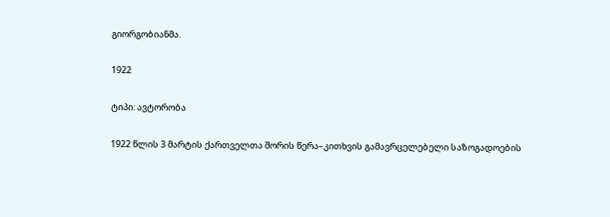გიორგობიანმა.

1922

ტიპი: ავტორობა

1922 წლის 3 მარტის ქართველთა შორის წერა–კითხვის გამავრცელებელი საზოგადოების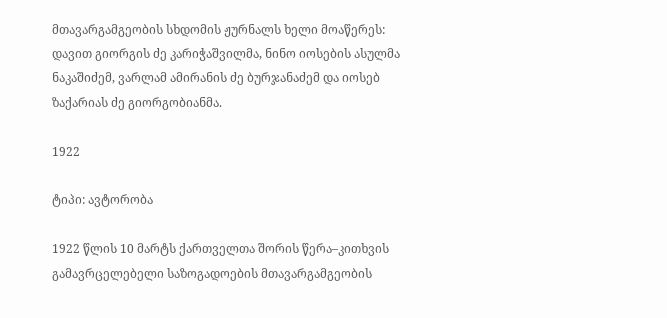მთავარგამგეობის სხდომის ჟურნალს ხელი მოაწერეს: დავით გიორგის ძე კარიჭაშვილმა, ნინო იოსების ასულმა ნაკაშიძემ, ვარლამ ამირანის ძე ბურჯანაძემ და იოსებ ზაქარიას ძე გიორგობიანმა.

1922

ტიპი: ავტორობა

1922 წლის 10 მარტს ქართველთა შორის წერა–კითხვის გამავრცელებელი საზოგადოების მთავარგამგეობის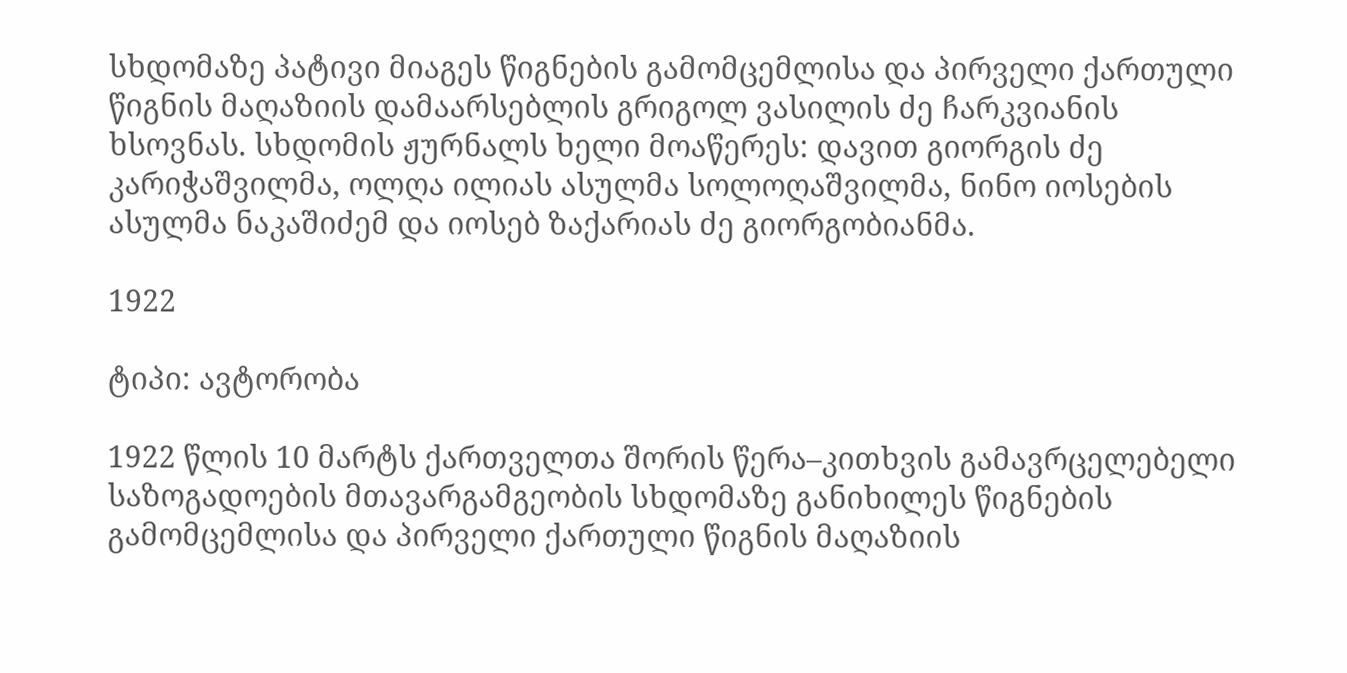სხდომაზე პატივი მიაგეს წიგნების გამომცემლისა და პირველი ქართული წიგნის მაღაზიის დამაარსებლის გრიგოლ ვასილის ძე ჩარკვიანის ხსოვნას. სხდომის ჟურნალს ხელი მოაწერეს: დავით გიორგის ძე კარიჭაშვილმა, ოლღა ილიას ასულმა სოლოღაშვილმა, ნინო იოსების ასულმა ნაკაშიძემ და იოსებ ზაქარიას ძე გიორგობიანმა.

1922

ტიპი: ავტორობა

1922 წლის 10 მარტს ქართველთა შორის წერა–კითხვის გამავრცელებელი საზოგადოების მთავარგამგეობის სხდომაზე განიხილეს წიგნების გამომცემლისა და პირველი ქართული წიგნის მაღაზიის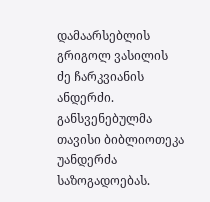დამაარსებლის გრიგოლ ვასილის ძე ჩარკვიანის ანდერძი. განსვენებულმა თავისი ბიბლიოთეკა უანდერძა საზოგადოებას.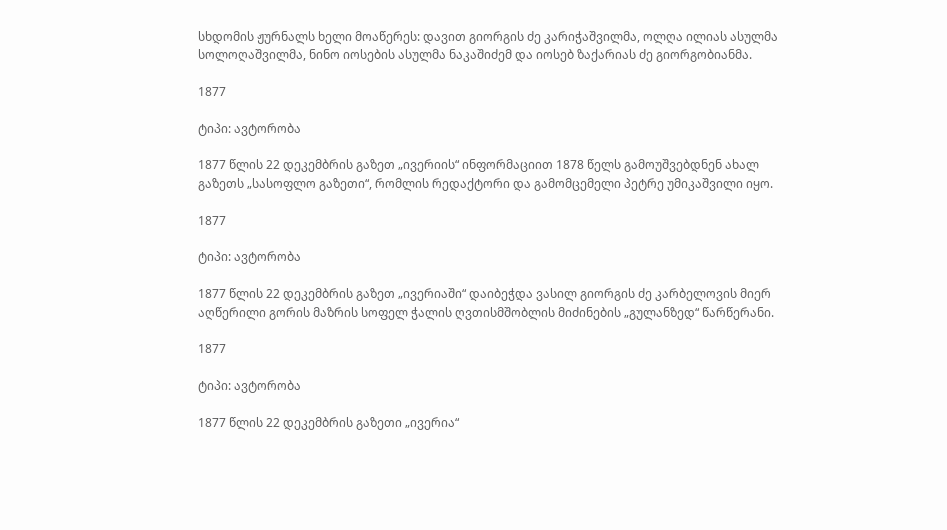სხდომის ჟურნალს ხელი მოაწერეს: დავით გიორგის ძე კარიჭაშვილმა, ოლღა ილიას ასულმა სოლოღაშვილმა, ნინო იოსების ასულმა ნაკაშიძემ და იოსებ ზაქარიას ძე გიორგობიანმა.

1877

ტიპი: ავტორობა

1877 წლის 22 დეკემბრის გაზეთ „ივერიის“ ინფორმაციით 1878 წელს გამოუშვებდნენ ახალ გაზეთს „სასოფლო გაზეთი“, რომლის რედაქტორი და გამომცემელი პეტრე უმიკაშვილი იყო.

1877

ტიპი: ავტორობა

1877 წლის 22 დეკემბრის გაზეთ „ივერიაში“ დაიბეჭდა ვასილ გიორგის ძე კარბელოვის მიერ აღწერილი გორის მაზრის სოფელ ჭალის ღვთისმშობლის მიძინების „გულანზედ“ წარწერანი.

1877

ტიპი: ავტორობა

1877 წლის 22 დეკემბრის გაზეთი „ივერია“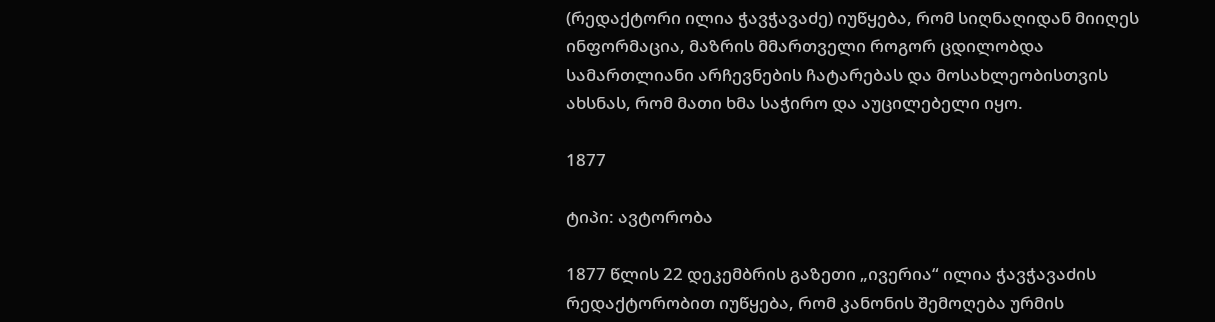(რედაქტორი ილია ჭავჭავაძე) იუწყება, რომ სიღნაღიდან მიიღეს ინფორმაცია, მაზრის მმართველი როგორ ცდილობდა სამართლიანი არჩევნების ჩატარებას და მოსახლეობისთვის ახსნას, რომ მათი ხმა საჭირო და აუცილებელი იყო.

1877

ტიპი: ავტორობა

1877 წლის 22 დეკემბრის გაზეთი „ივერია“ ილია ჭავჭავაძის რედაქტორობით იუწყება, რომ კანონის შემოღება ურმის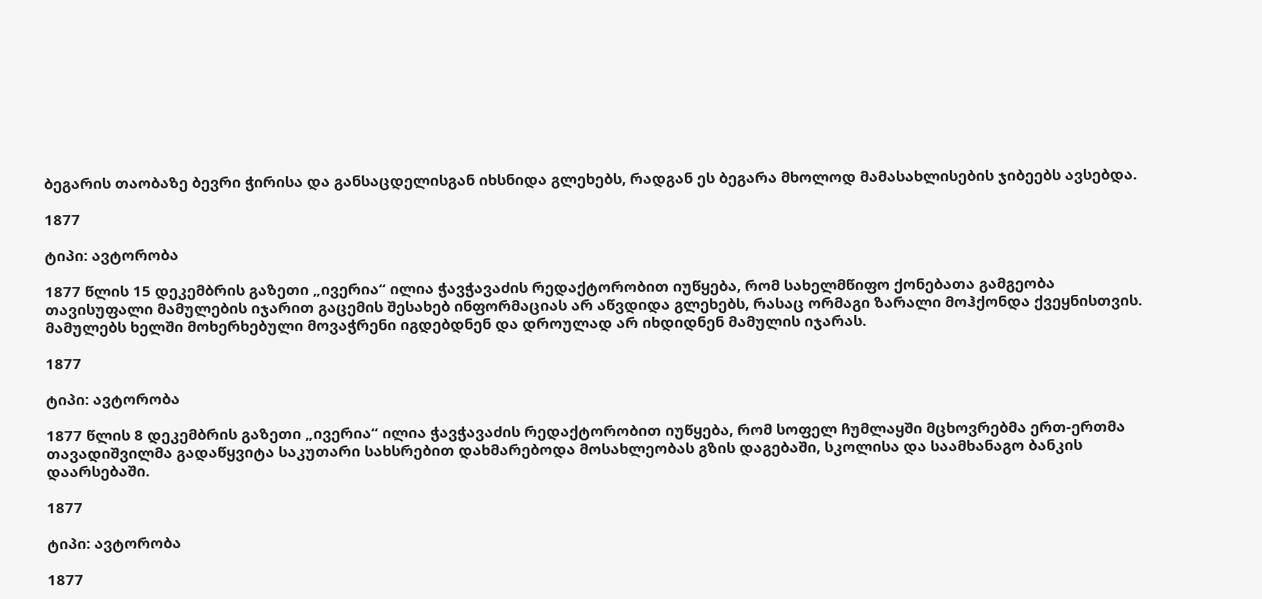ბეგარის თაობაზე ბევრი ჭირისა და განსაცდელისგან იხსნიდა გლეხებს, რადგან ეს ბეგარა მხოლოდ მამასახლისების ჯიბეებს ავსებდა.

1877

ტიპი: ავტორობა

1877 წლის 15 დეკემბრის გაზეთი „ივერია“ ილია ჭავჭავაძის რედაქტორობით იუწყება, რომ სახელმწიფო ქონებათა გამგეობა თავისუფალი მამულების იჯარით გაცემის შესახებ ინფორმაციას არ აწვდიდა გლეხებს, რასაც ორმაგი ზარალი მოჰქონდა ქვეყნისთვის. მამულებს ხელში მოხერხებული მოვაჭრენი იგდებდნენ და დროულად არ იხდიდნენ მამულის იჯარას.

1877

ტიპი: ავტორობა

1877 წლის 8 დეკემბრის გაზეთი „ივერია“ ილია ჭავჭავაძის რედაქტორობით იუწყება, რომ სოფელ ჩუმლაყში მცხოვრებმა ერთ-ერთმა თავადიშვილმა გადაწყვიტა საკუთარი სახსრებით დახმარებოდა მოსახლეობას გზის დაგებაში, სკოლისა და საამხანაგო ბანკის დაარსებაში.

1877

ტიპი: ავტორობა

1877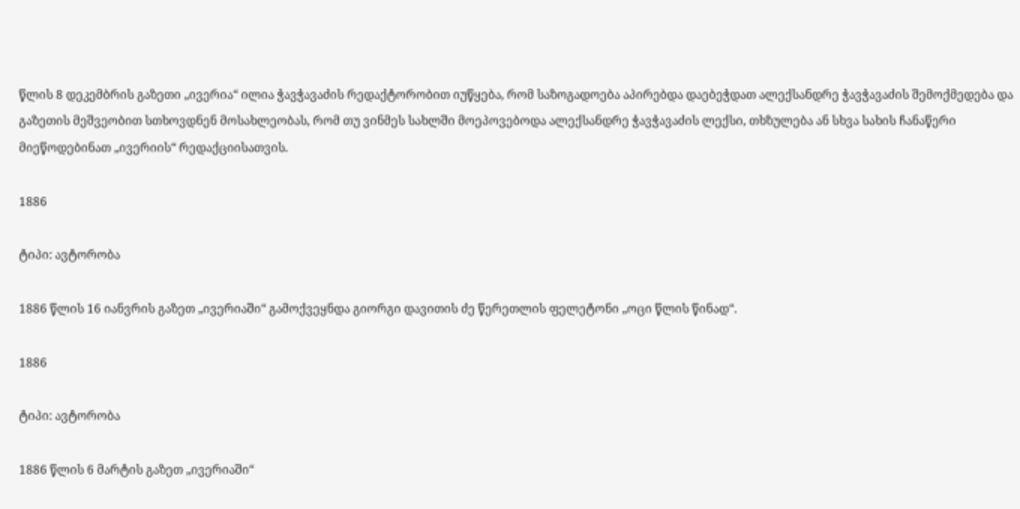წლის 8 დეკემბრის გაზეთი „ივერია“ ილია ჭავჭავაძის რედაქტორობით იუწყება, რომ საზოგადოება აპირებდა დაებეჭდათ ალექსანდრე ჭავჭავაძის შემოქმედება და გაზეთის მეშვეობით სთხოვდნენ მოსახლეობას, რომ თუ ვინმეს სახლში მოეპოვებოდა ალექსანდრე ჭავჭავაძის ლექსი, თხზულება ან სხვა სახის ჩანაწერი მიეწოდებინათ „ივერიის“ რედაქციისათვის.

1886

ტიპი: ავტორობა

1886 წლის 16 იანვრის გაზეთ „ივერიაში“ გამოქვეყნდა გიორგი დავითის ძე წერეთლის ფელეტონი „ოცი წლის წინად“.

1886

ტიპი: ავტორობა

1886 წლის 6 მარტის გაზეთ „ივერიაში“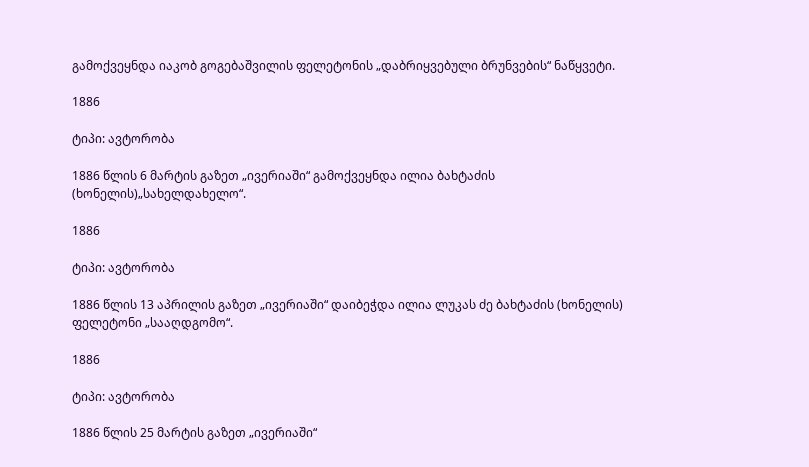გამოქვეყნდა იაკობ გოგებაშვილის ფელეტონის „დაბრიყვებული ბრუნვების“ ნაწყვეტი.

1886

ტიპი: ავტორობა

1886 წლის 6 მარტის გაზეთ „ივერიაში“ გამოქვეყნდა ილია ბახტაძის (ხონელის)„სახელდახელო“.

1886

ტიპი: ავტორობა

1886 წლის 13 აპრილის გაზეთ „ივერიაში“ დაიბეჭდა ილია ლუკას ძე ბახტაძის (ხონელის) ფელეტონი „სააღდგომო“.

1886

ტიპი: ავტორობა

1886 წლის 25 მარტის გაზეთ „ივერიაში“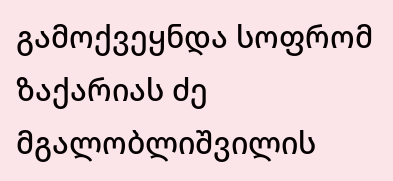გამოქვეყნდა სოფრომ ზაქარიას ძე მგალობლიშვილის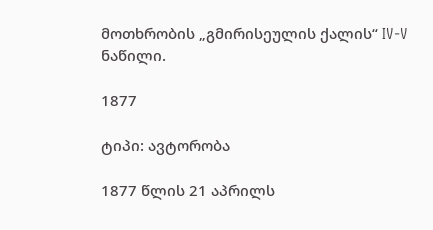მოთხრობის „გმირისეულის ქალის“ IV-V ნაწილი.

1877

ტიპი: ავტორობა

1877 წლის 21 აპრილს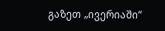გაზეთ „ივერიაში“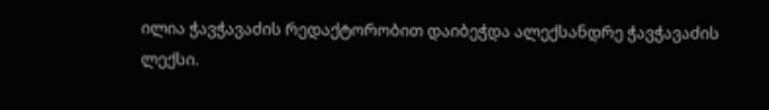ილია ჭავჭავაძის რედაქტორობით დაიბეჭდა ალექსანდრე ჭავჭავაძის ლექსი.